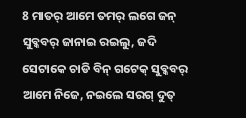8 ମାତର୍ ଆମେ ତମର୍ ଲଗେ ଜନ୍ ସୁବ୍କବର୍ ଜାନାଇ ରଇଲୁ, ଜଦି ସେଟାକେ ଚାଡି ବିନ୍ ଗଟେକ୍ ସୁବ୍କବର୍ ଆମେ ନିଜେ, ନଇଲେ ସରଗ୍ ଦୁତ୍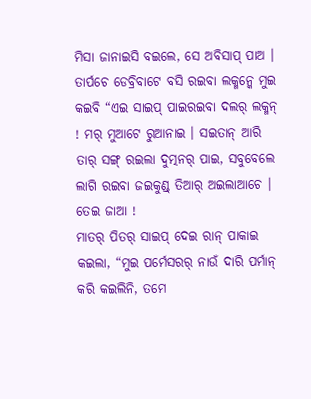ମିସା ଜାନାଇସି ବଇଲେ, ସେ ଅବିସାପ୍ ପାଅ ।
ତାର୍ପଚେ ଡେବ୍ରିବାଟେ ବସି ରଇବା ଲକ୍ମନ୍କେ ମୁଇ କଇବି “ଏଇ ସାଇପ୍ ପାଇରଇବା ଦଲର୍ ଲକ୍ମନ୍ ! ମର୍ ମୁଆଟେ ରୁଆନାଇ । ସଇତାନ୍ ଆରି ତାର୍ ସଙ୍ଗ୍ ରଇଲା ଦୁତ୍ମନର୍ ପାଇ, ସବୁବେଲେ ଲାଗି ରଇବା ଜଇକୁଣ୍ଡ୍ ତିଆର୍ ଅଇଲାଆଚେ । ତେଇ ଜାଆ !
ମାତର୍ ପିତର୍ ସାଇପ୍ ଦେଇ ରାନ୍ ପାକାଇ କଇଲା, “ମୁଇ ପର୍ମେସରର୍ ନାଉଁ ଦାରି ପର୍ମାନ୍ କରି କଇଲିନି, ତମେ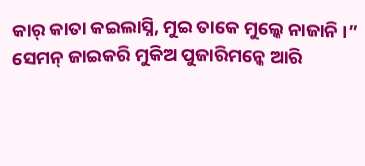କାର୍ କାତା କଇଲାସ୍ନି, ମୁଇ ତାକେ ମୁଲ୍କେ ନାଜାନି ।”
ସେମନ୍ ଜାଇକରି ମୁକିଅ ପୁଜାରିମନ୍କେ ଆରି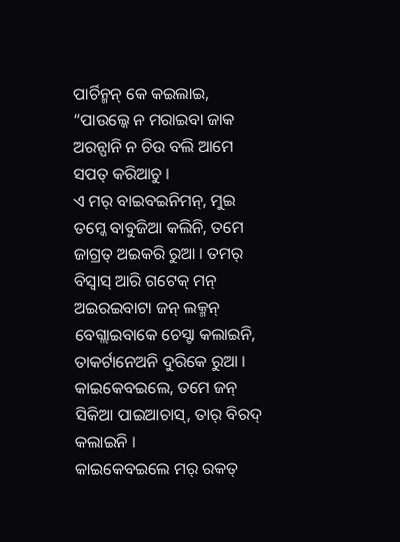ପାର୍ଚିନ୍ମନ୍ କେ କଇଲାଇ, “ପାଉଲ୍କେ ନ ମରାଇବା ଜାକ ଅରନ୍ପାନି ନ ଚିଉ ବଲି ଆମେ ସପତ୍ କରିଆଚୁ ।
ଏ ମର୍ ବାଇବଇନିମନ୍, ମୁଇ ତମ୍କେ ବାବୁଜିଆ କଲିନି, ତମେ ଜାଗ୍ରତ୍ ଅଇକରି ରୁଆ । ତମର୍ ବିସ୍ବାସ୍ ଆରି ଗଟେକ୍ ମନ୍ ଅଇରଇବାଟା ଜନ୍ ଲକ୍ମନ୍ ବେଗ୍ଲାଇବାକେ ଚେସ୍ଟା କଲାଇନି, ତାକର୍ଟାନେଅନି ଦୁରିକେ ରୁଆ । କାଇକେବଇଲେ, ତମେ ଜନ୍ ସିକିଆ ପାଇଆଚାସ୍, ତାର୍ ବିରଦ୍ କଲାଇନି ।
କାଇକେବଇଲେ ମର୍ ରକତ୍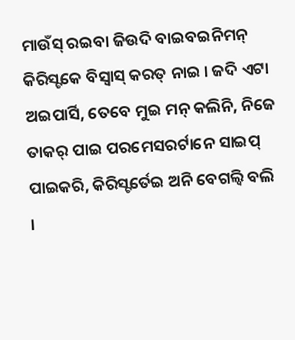ମାଉଁସ୍ ରଇବା ଜିଉଦି ବାଇବଇନିମନ୍ କିରିସ୍ଟକେ ବିସ୍ବାସ୍ କରତ୍ ନାଇ । ଜଦି ଏଟା ଅଇପାର୍ସି, ତେବେ ମୁଇ ମନ୍ କଲିନି, ନିଜେ ତାକର୍ ପାଇ ପରମେସରର୍ଟାନେ ସାଇପ୍ ପାଇକରି, କିରିସ୍ଟର୍ତେଇ ଅନି ବେଗଲ୍ବି ବଲି ।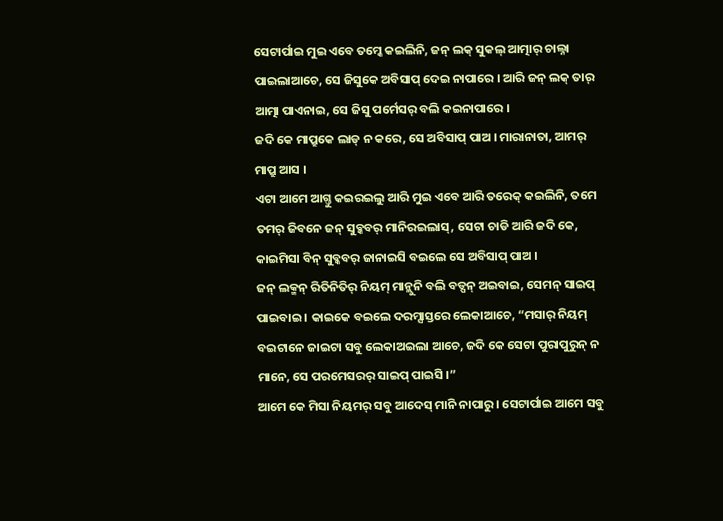ସେଟାର୍ପାଇ ମୁଇ ଏବେ ତମ୍କେ କଇଲିନି, ଜନ୍ ଲକ୍ ସୁକଲ୍ ଆତ୍ମାର୍ ଚାଲ୍ନା ପାଇଲାଆଚେ, ସେ ଜିସୁକେ ଅବିସାପ୍ ଦେଇ ନାପାରେ । ଆରି ଜନ୍ ଲକ୍ ତାର୍ ଆତ୍ମା ପାଏନାଇ, ସେ ଜିସୁ ପର୍ମେସର୍ ବଲି କଇନାପାରେ ।
ଜଦି କେ ମାପ୍ରୁକେ ଲାଡ୍ ନ କରେ, ସେ ଅବିସାପ୍ ପାଅ । ମାରାନାତା, ଆମର୍ ମାପ୍ରୁ ଆସ ।
ଏଟା ଆମେ ଆଗ୍ତୁ କଇରଇଲୁ ଆରି ମୁଇ ଏବେ ଆରି ତରେକ୍ କଇଲିନି, ତମେ ତମର୍ ଜିବନେ ଜନ୍ ସୁବ୍କବର୍ ମାନିରଇଲାସ୍, ସେଟା ଚାଡି ଆରି ଜଦି କେ, କାଇମିସା ବିନ୍ ସୁବ୍କବର୍ ଜାନାଇସି ବଇଲେ ସେ ଅବିସାପ୍ ପାଅ ।
ଜନ୍ ଲକ୍ମନ୍ ରିତିନିତିର୍ ନିୟମ୍ ମାନ୍ଲୁନି ବଲି ବଡ୍ପନ୍ ଅଇବାଇ, ସେମନ୍ ସାଇପ୍ ପାଇବାଇ । କାଇକେ ବଇଲେ ଦରମ୍ସାସ୍ତରେ ଲେକାଆଚେ, “ମସାର୍ ନିୟମ୍ ବଇଟାନେ ଜାଇଟା ସବୁ ଲେକାଅଇଲା ଆଚେ, ଜଦି କେ ସେଟା ପୁରାପୁରୁନ୍ ନ ମାନେ, ସେ ପରମେସରର୍ ସାଇପ୍ ପାଇସି ।”
ଆମେ କେ ମିସା ନିୟମର୍ ସବୁ ଆଦେସ୍ ମାନି ନାପାରୁ । ସେଟାର୍ପାଇ ଆମେ ସବୁ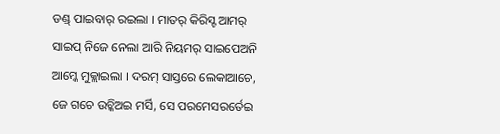ଡଣ୍ଡ୍ ପାଇବାର୍ ରଇଲା । ମାତର୍ କିରିସ୍ଟ ଆମର୍ ସାଇପ୍ ନିଜେ ନେଲା ଆରି ନିୟମର୍ ସାଇପେଅନି ଆମ୍କେ ମୁକ୍ଲାଇଲା । ଦରମ୍ ସାସ୍ତରେ ଲେକାଆଚେ, ଜେ ଗଚେ ଉଚ୍କିଅଇ ମର୍ସି, ସେ ପରମେସରର୍ତେଇ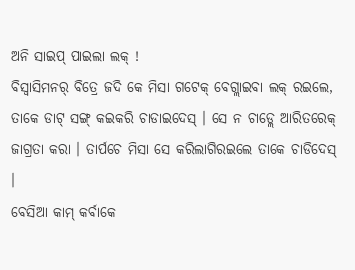ଅନି ସାଇପ୍ ପାଇଲା ଲକ୍ !
ବିସ୍ବାସିମନର୍ ବିତ୍ରେ ଜଦି କେ ମିସା ଗଟେକ୍ ବେଗ୍ଲାଇବା ଲକ୍ ରଇଲେ, ତାକେ ଡାଟ୍ ସଙ୍ଗ୍ କଇକରି ଚାଡାଇଦେସ୍ । ସେ ନ ଚାଡ୍ଲେ ଆରିତରେକ୍ ଜାଗ୍ରତା କରା । ତାର୍ପଚେ ମିସା ସେ କରିଲାଗିରଇଲେ ତାକେ ଚାଡିଦେସ୍ ।
ବେସିଆ କାମ୍ କର୍ବାକେ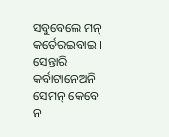ସବୁବେଲେ ମନ୍ କର୍ତେରଇବାଇ । ସେନ୍ତାରି କର୍ବାଟାନେଅନି ସେମନ୍ କେବେ ନ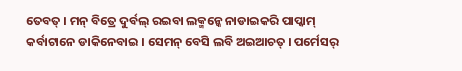ତେବତ୍ । ମନ୍ ବିତ୍ରେ ଦୁର୍ବଲ୍ ରଇବା ଲକ୍ମନ୍କେ ନାଡାଇକରି ପାପ୍କାମ୍ କର୍ବାଟାନେ ଡାକିନେବାଇ । ସେମନ୍ ବେସି ଲବି ଅଇଆଚତ୍ । ପର୍ମେସର୍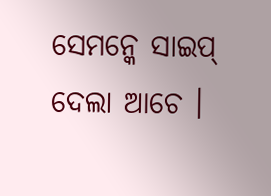ସେମନ୍କେ ସାଇପ୍ ଦେଲା ଆଚେ ।